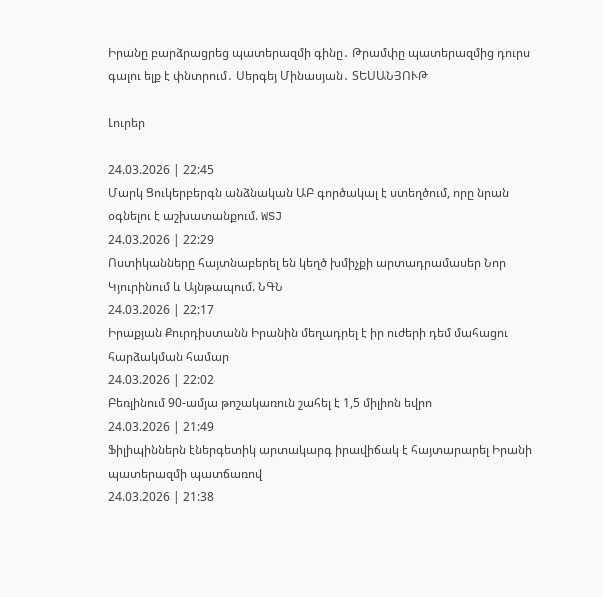Իրանը բարձրացրեց պատերազմի գինը․ Թրամփը պատերազմից դուրս գալու ելք է փնտրում․ Սերգեյ Մինասյան․ ՏԵՍԱՆՅՈՒԹ

Լուրեր

24.03.2026 | 22:45
Մարկ Ցուկերբերգն անձնական ԱԲ գործակալ է ստեղծում, որը նրան օգնելու է աշխատանքում. WSJ
24.03.2026 | 22:29
Ոստիկանները հայտնաբերել են կեղծ խմիչքի արտադրամասեր Նոր Կյուրինում և Այնթապում. ՆԳՆ
24.03.2026 | 22:17
Իրաքյան Քուրդիստանն Իրանին մեղադրել է իր ուժերի դեմ մահացու հարձակման համար
24.03.2026 | 22:02
Բեռլինում 90-ամյա թոշակառուն շահել է 1,5 միլիոն եվրո
24.03.2026 | 21:49
Ֆիլիպիններն էներգետիկ արտակարգ իրավիճակ է հայտարարել Իրանի պատերազմի պատճառով
24.03.2026 | 21:38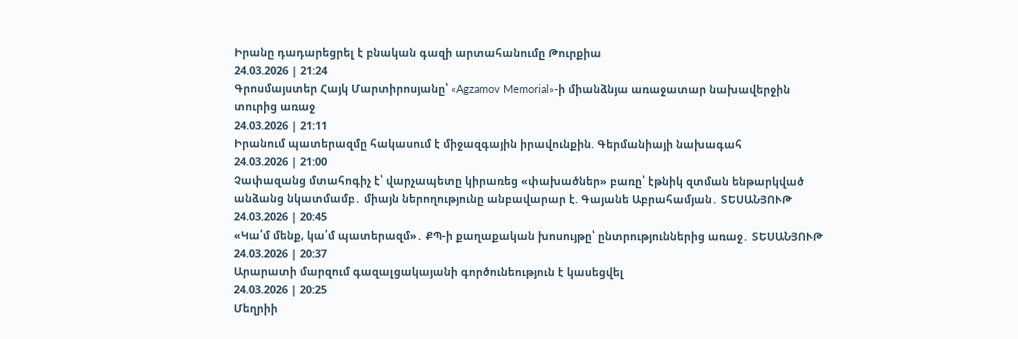Իրանը դադարեցրել է բնական գազի արտահանումը Թուրքիա
24.03.2026 | 21:24
Գրոսմայստեր Հայկ Մարտիրոսյանը՝ «Agzamov Memorial»-ի միանձնյա առաջատար նախավերջին տուրից առաջ
24.03.2026 | 21:11
Իրանում պատերազմը հակասում է միջազգային իրավունքին. Գերմանիայի նախագահ
24.03.2026 | 21:00
Չափազանց մտահոգիչ է՝ վարչապետը կիրառեց «փախածներ» բառը՝ էթնիկ զտման ենթարկված անձանց նկատմամբ․ միայն ներողությունը անբավարար է. Գայանե Աբրահամյան․ ՏԵՍԱՆՅՈՒԹ
24.03.2026 | 20:45
«Կա՛մ մենք, կա՛մ պատերազմ»․ ՔՊ-ի քաղաքական խոսույթը՝ ընտրություններից առաջ․ ՏԵՍԱՆՅՈՒԹ
24.03.2026 | 20:37
Արարատի մարզում գազալցակայանի գործունեություն է կասեցվել
24.03.2026 | 20:25
Մեղրիի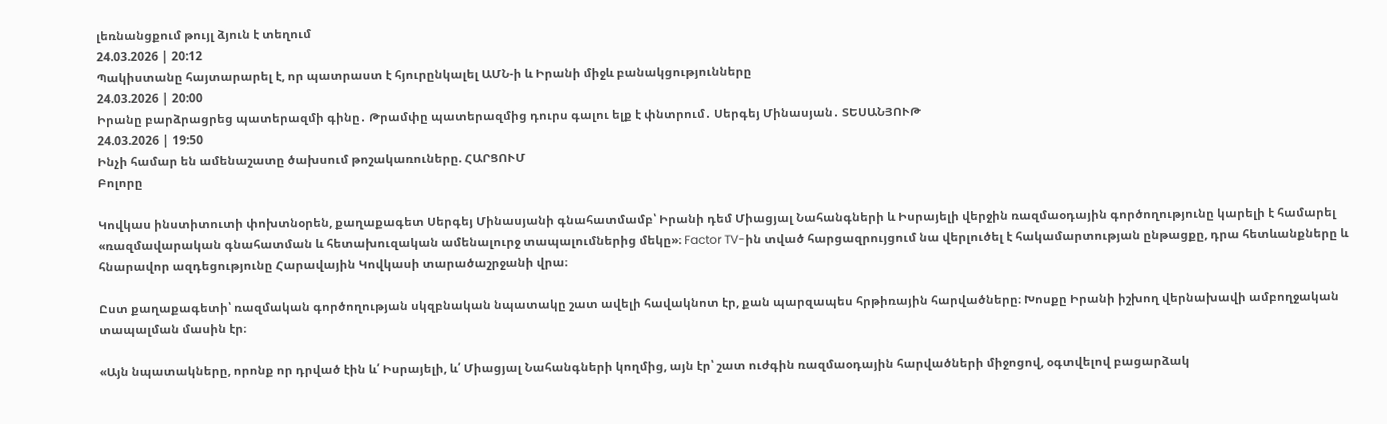լեռնանցքում թույլ ձյուն է տեղում
24.03.2026 | 20:12
Պակիստանը հայտարարել է, որ պատրաստ է հյուրընկալել ԱՄՆ-ի և Իրանի միջև բանակցությունները
24.03.2026 | 20:00
Իրանը բարձրացրեց պատերազմի գինը․ Թրամփը պատերազմից դուրս գալու ելք է փնտրում․ Սերգեյ Մինասյան․ ՏԵՍԱՆՅՈՒԹ
24.03.2026 | 19:50
Ինչի համար են ամենաշատը ծախսում թոշակառուները. ՀԱՐՑՈՒՄ
Բոլորը

Կովկաս ինստիտուտի փոխտնօրեն, քաղաքագետ Սերգեյ Մինասյանի գնահատմամբ՝ Իրանի դեմ Միացյալ Նահանգների և Իսրայելի վերջին ռազմաօդային գործողությունը կարելի է համարել «ռազմավարական գնահատման և հետախուզական ամենալուրջ տապալումներից մեկը»։ Factor TV-ին տված հարցազրույցում նա վերլուծել է հակամարտության ընթացքը, դրա հետևանքները և հնարավոր ազդեցությունը Հարավային Կովկասի տարածաշրջանի վրա։

Ըստ քաղաքագետի՝ ռազմական գործողության սկզբնական նպատակը շատ ավելի հավակնոտ էր, քան պարզապես հրթիռային հարվածները։ Խոսքը Իրանի իշխող վերնախավի ամբողջական տապալման մասին էր։

«Այն նպատակները, որոնք որ դրված էին և՛ Իսրայելի, և՛ Միացյալ Նահանգների կողմից, այն էր՝ շատ ուժգին ռազմաօդային հարվածների միջոցով, օգտվելով բացարձակ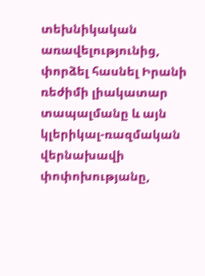տեխնիկական առավելությունից, փորձել հասնել Իրանի ռեժիմի լիակատար տապալմանը և այն կլերիկալ-ռազմական վերնախավի փոփոխությանը,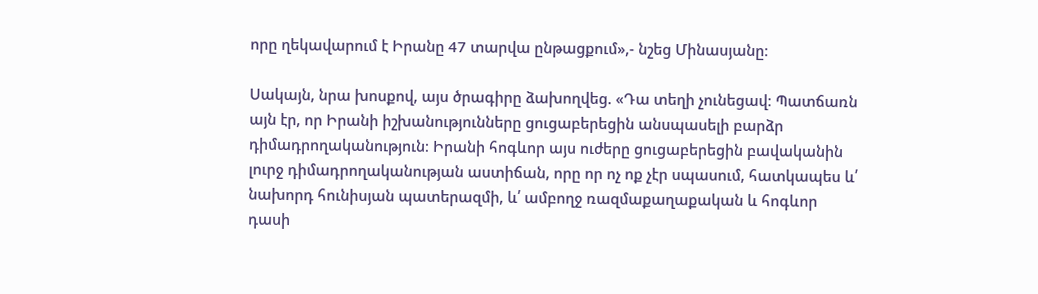որը ղեկավարում է Իրանը 47 տարվա ընթացքում»,- նշեց Մինասյանը։

Սակայն, նրա խոսքով, այս ծրագիրը ձախողվեց. «Դա տեղի չունեցավ։ Պատճառն այն էր, որ Իրանի իշխանությունները ցուցաբերեցին անսպասելի բարձր դիմադրողականություն։ Իրանի հոգևոր այս ուժերը ցուցաբերեցին բավականին լուրջ դիմադրողականության աստիճան, որը որ ոչ ոք չէր սպասում, հատկապես և՛ նախորդ հունիսյան պատերազմի, և՛ ամբողջ ռազմաքաղաքական և հոգևոր դասի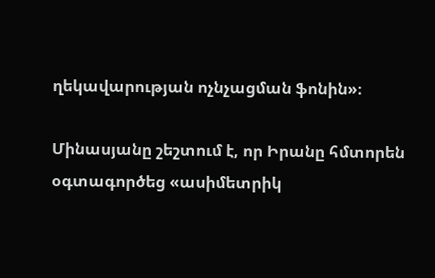ղեկավարության ոչնչացման ֆոնին»։

Մինասյանը շեշտում է, որ Իրանը հմտորեն օգտագործեց «ասիմետրիկ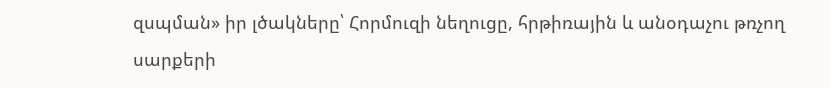զսպման» իր լծակները՝ Հորմուզի նեղուցը, հրթիռային և անօդաչու թռչող սարքերի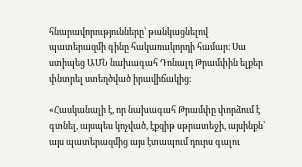հնարավորությունները՝ թանկացնելով պատերազմի գինը հակառակորդի համար։ Սա ստիպեց ԱՄՆ նախագահ Դոնալդ Թրամփին ելքեր փնտրել ստեղծված իրավիճակից։

«Հասկանալի է, որ նախագահ Թրամփը փորձում է գտնել, այսպես կոչված, էքզիթ սթրատեջի, այսինքն՝ այս պատերազմից այս էտապում դուրս գալու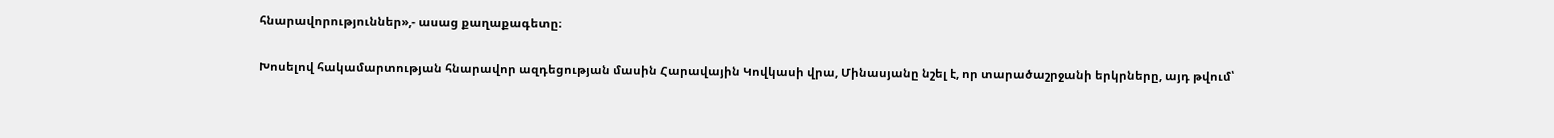հնարավորություններ»,- ասաց քաղաքագետը։

Խոսելով հակամարտության հնարավոր ազդեցության մասին Հարավային Կովկասի վրա, Մինասյանը նշել է, որ տարածաշրջանի երկրները, այդ թվում՝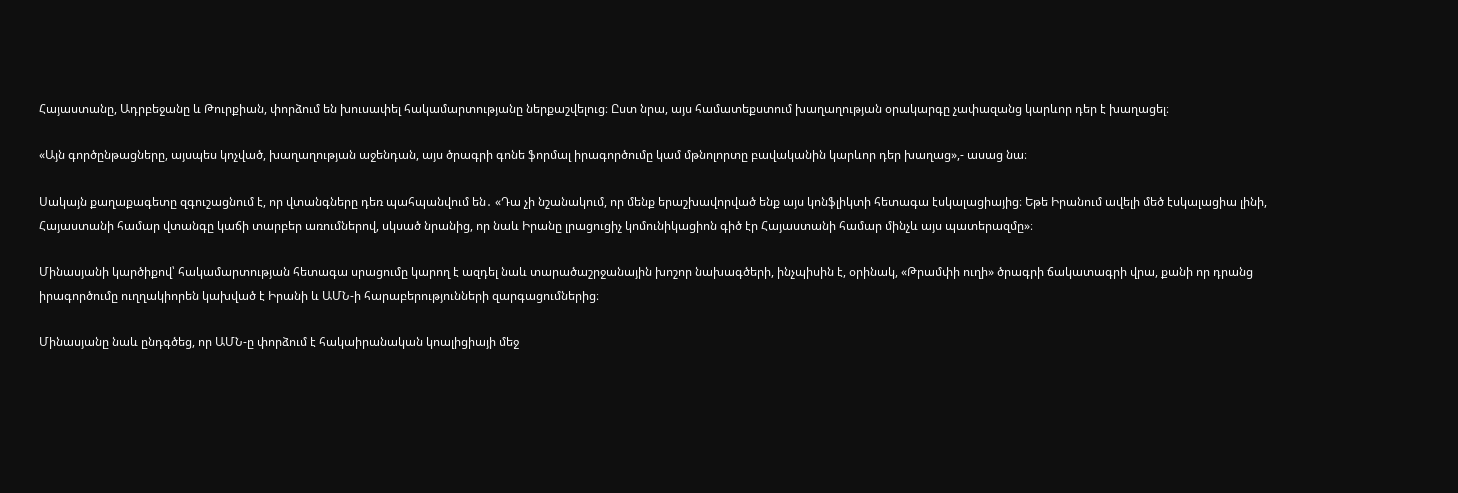Հայաստանը, Ադրբեջանը և Թուրքիան, փորձում են խուսափել հակամարտությանը ներքաշվելուց։ Ըստ նրա, այս համատեքստում խաղաղության օրակարգը չափազանց կարևոր դեր է խաղացել։

«Այն գործընթացները, այսպես կոչված, խաղաղության աջենդան, այս ծրագրի գոնե ֆորմալ իրագործումը կամ մթնոլորտը բավականին կարևոր դեր խաղաց»,- ասաց նա։

Սակայն քաղաքագետը զգուշացնում է, որ վտանգները դեռ պահպանվում են․ «Դա չի նշանակում, որ մենք երաշխավորված ենք այս կոնֆլիկտի հետագա էսկալացիայից։ Եթե Իրանում ավելի մեծ էսկալացիա լինի, Հայաստանի համար վտանգը կաճի տարբեր առումներով, սկսած նրանից, որ նաև Իրանը լրացուցիչ կոմունիկացիոն գիծ էր Հայաստանի համար մինչև այս պատերազմը»։

Մինասյանի կարծիքով՝ հակամարտության հետագա սրացումը կարող է ազդել նաև տարածաշրջանային խոշոր նախագծերի, ինչպիսին է, օրինակ, «Թրամփի ուղի» ծրագրի ճակատագրի վրա, քանի որ դրանց իրագործումը ուղղակիորեն կախված է Իրանի և ԱՄՆ-ի հարաբերությունների զարգացումներից։

Մինասյանը նաև ընդգծեց, որ ԱՄՆ-ը փորձում է հակաիրանական կոալիցիայի մեջ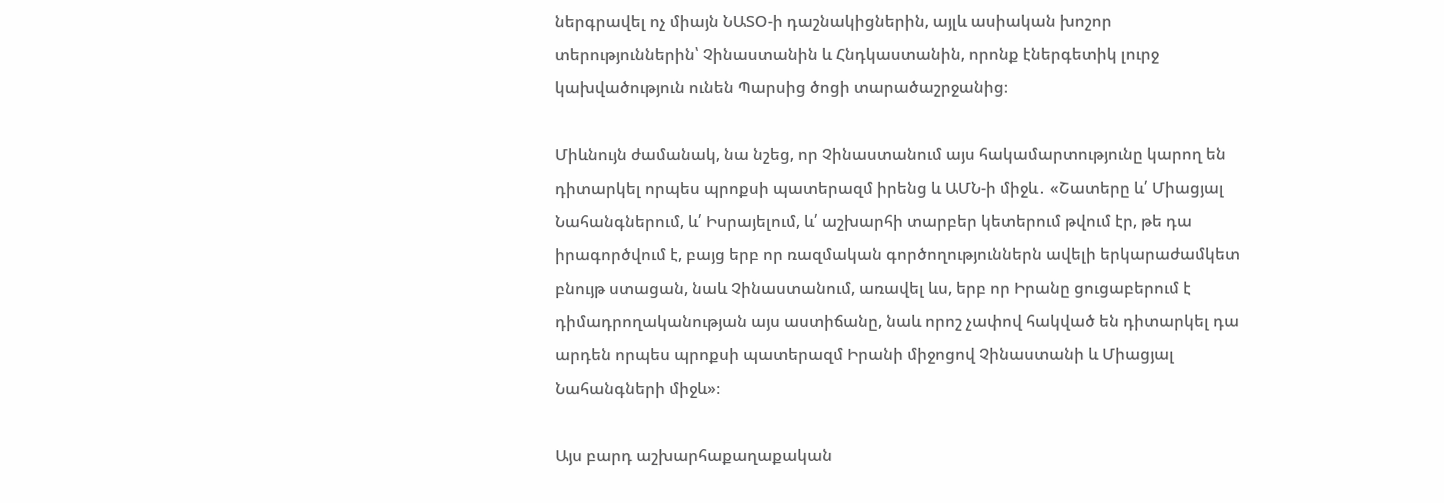ներգրավել ոչ միայն ՆԱՏՕ-ի դաշնակիցներին, այլև ասիական խոշոր տերություններին՝ Չինաստանին և Հնդկաստանին, որոնք էներգետիկ լուրջ կախվածություն ունեն Պարսից ծոցի տարածաշրջանից։

Միևնույն ժամանակ, նա նշեց, որ Չինաստանում այս հակամարտությունը կարող են դիտարկել որպես պրոքսի պատերազմ իրենց և ԱՄՆ-ի միջև․ «Շատերը և՛ Միացյալ Նահանգներում, և՛ Իսրայելում, և՛ աշխարհի տարբեր կետերում թվում էր, թե դա իրագործվում է, բայց երբ որ ռազմական գործողություններն ավելի երկարաժամկետ բնույթ ստացան, նաև Չինաստանում, առավել ևս, երբ որ Իրանը ցուցաբերում է դիմադրողականության այս աստիճանը, նաև որոշ չափով հակված են դիտարկել դա արդեն որպես պրոքսի պատերազմ Իրանի միջոցով Չինաստանի և Միացյալ Նահանգների միջև»։

Այս բարդ աշխարհաքաղաքական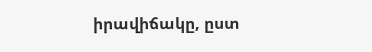իրավիճակը, ըստ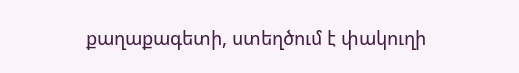քաղաքագետի, ստեղծում է փակուղի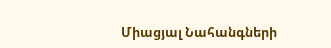Միացյալ Նահանգների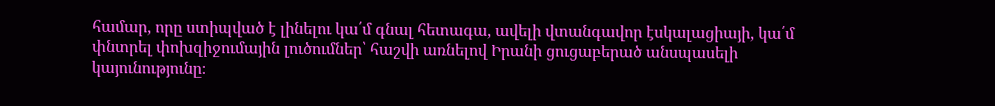համար, որը ստիպված է լինելու կա՛մ գնալ հետագա, ավելի վտանգավոր էսկալացիայի, կա՛մ փնտրել փոխզիջումային լուծումներ՝ հաշվի առնելով Իրանի ցուցաբերած անսպասելի կայունությունը։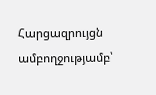Հարցազրույցն ամբողջությամբ՝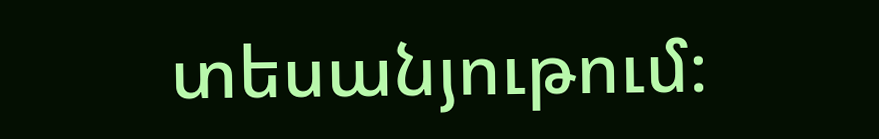տեսանյութում։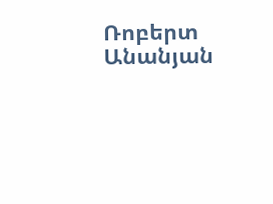Ռոբերտ Անանյան